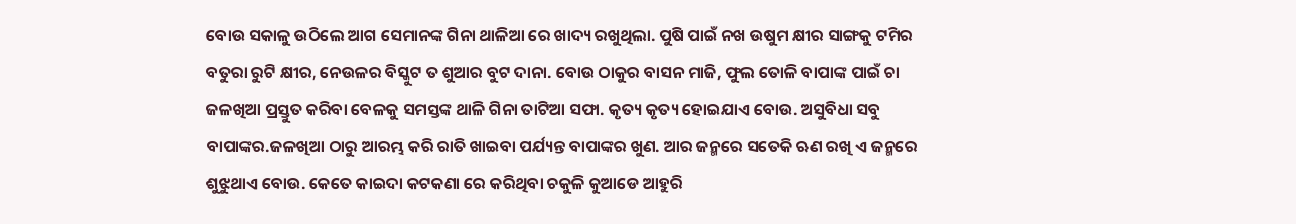ବୋଉ ସକାଳୁ ଉଠିଲେ ଆଗ ସେମାନଙ୍କ ଗିନା ଥାଳିଆ ରେ ଖାଦ୍ୟ ରଖୁଥିଲା. ପୁଷି ପାଇଁ ନଖ ଉଷୁମ କ୍ଷୀର ସାଙ୍ଗକୁ ଟମିର ବତୁରା ରୁଟି କ୍ଷୀର, ନେଉଳର ବିସ୍କୁଟ ତ ଶୁଆର ବୁଟ ଦାନା. ବୋଉ ଠାକୁର ବାସନ ମାଜି, ଫୁଲ ତୋଳି ବାପାଙ୍କ ପାଇଁ ଚା ଜଳଖିଆ ପ୍ରସ୍ତୁତ କରିବା ବେଳକୁ ସମସ୍ତଙ୍କ ଥାଳି ଗିନା ତାଟିଆ ସଫା. କୃତ୍ୟ କୃତ୍ୟ ହୋଇଯାଏ ବୋଉ. ଅସୁବିଧା ସବୁ ବାପାଙ୍କର.ଜଳଖିଆ ଠାରୁ ଆରମ୍ଭ କରି ରାତି ଖାଇବା ପର୍ଯ୍ୟନ୍ତ ବାପାଙ୍କର ଖୁଣ. ଆର ଜନ୍ମରେ ସତେକି ଋଣ ରଖି ଏ ଜନ୍ମରେ ଶୁଝୁଥାଏ ବୋଉ. କେତେ କାଇଦା କଟକଣା ରେ କରିଥିବା ଚକୁଳି କୁଆଡେ ଆହୁରି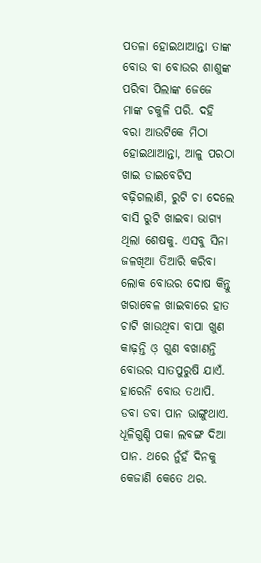ପତଳା ହୋଇଥାଆନ୍ତା ତାଙ୍କ ବୋଉ ବା ବୋଉର ଶାଶୁଙ୍କ ପରିବା ପିଲାଙ୍କ ଜେଜେ ମାଙ୍କ ଚକୁଳି ପରି. ଦହି ବରା ଆଉଟିକେ ମିଠା ହୋଇଥାଆନ୍ତା, ଆଳୁ ପରଠା ଖାଇ ଡାଇବେଟିସ ବଢ଼ିଗଲାଣି, ରୁଟି ଚା ଦେଲେ ବାସି ରୁଟି ଖାଇବା ଭାଗ୍ୟ ଥିଲା ଶେଷକୁ. ଏସବୁ ସିନା ଜଳଖିଆ ତିଆରି କରିବା ଲୋକ ବୋଉର ଦୋଷ କିନ୍ତୁ ଖରାବେଳ ଖାଇବାରେ ହାତ ଚାଟି ଖାଉଥିବା ବାପା ଖୁଣ କାଢ଼ନ୍ତି ଓ଼ ଗୁଣ ବଖାଣନ୍ତି ବୋଉର ସାତପୁରୁଷି ଯାଏଁ. ହାରେନି ବୋଉ ତଥାପି. ଡବା ଡବା ପାନ ଭାଙ୍ଗୁଥାଏ. ଧୂଳିଗୁଣ୍ଡି ପକା ଲବଙ୍ଗ ଦିଆ ପାନ. ଥରେ ନୁଁହଁ ଦିନକୁ କେଜାଣି କେତେ ଥର.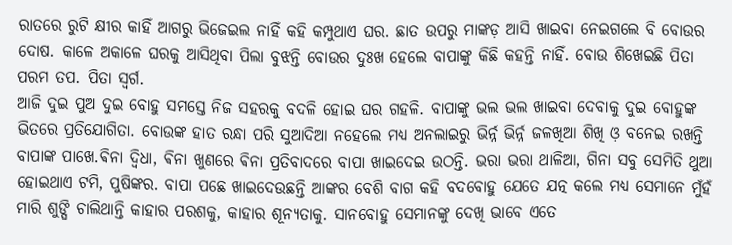ରାତରେ ରୁଟି କ୍ଷୀର କାହିଁ ଆଗରୁ ଭିଜେଇଲ ନାହିଁ କହି କମ୍ପୁଥାଏ ଘର. ଛାତ ଉପରୁ ମାଙ୍କଡ଼ ଆସି ଖାଇବା ନେଇଗଲେ ବି ବୋଉର ଦୋଷ. କାଳେ ଅକାଳେ ଘରକୁ ଆସିଥିବା ପିଲା ବୁଝନ୍ତି ବୋଉର ଦୁଃଖ ହେଲେ ବାପାଙ୍କୁ କିଛି କହନ୍ତି ନାହିଁ. ବୋଉ ଶିଖେଇଛି ପିତା ପରମ ତପ. ପିତା ସ୍ୱର୍ଗ.
ଆଜି ଦୁଇ ପୁଅ ଦୁଇ ବୋହୁ ସମସ୍ତେ ନିଜ ସହରକୁ ବଦଳି ହୋଇ ଘର ଗହଳି. ବାପାଙ୍କୁ ଭଲ ଭଲ ଖାଇବା ଦେବାକୁ ଦୁଇ ବୋହୁଙ୍କ ଭିତରେ ପ୍ରତିଯୋଗିତା. ବୋଉଙ୍କ ହାତ ରନ୍ଧା ପରି ସୁଆଦିଆ ନହେଲେ ମଧ୍ୟ ଅନଲାଇରୁ ଭିର୍ନ୍ନ ଭିର୍ନ୍ନ ଜଳଖିଆ ଶିଖି ଓ଼ ବନେଇ ରଖନ୍ତି ବାପାଙ୍କ ପାଖେ.ଵିନା ଦ୍ଵିଧା, ଵିନା ଖୁଣରେ ଵିନା ପ୍ରତିବାଦରେ ବାପା ଖାଇଦେଇ ଉଠନ୍ତି. ଭରା ଭରା ଥାଳିଆ, ଗିନା ସବୁ ସେମିତି ଥୁଆ ହୋଇଥାଏ ଟମି, ପୁଷିଙ୍କର. ବାପା ପଛେ ଖାଇଦେଉଛନ୍ତି ଆଙ୍କର ବେଶି ବାଗ କହି ବଦବୋହୁ ଯେତେ ଯତ୍ନ କଲେ ମଧ୍ୟ ସେମାନେ ମୁଁହଁ ମାରି ଶୁଙ୍ଘି ଚାଲିଥାନ୍ତି କାହାର ପରଶକୁ, କାହାର ଶୂନ୍ୟତାକୁ. ସାନବୋହୁ ସେମାନଙ୍କୁ ଦେଖି ଭାବେ ଏତେ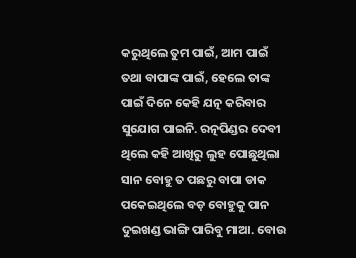କରୁଥିଲେ ତୁମ ପାଇଁ, ଆମ ପାଇଁ ତଥା ବାପାଙ୍କ ପାଇଁ, ହେଲେ ତାଙ୍କ ପାଇଁ ଦିନେ କେହି ଯତ୍ନ କରିବାର ସୁଯୋଗ ପାଇନି. ରତ୍ନପିଣ୍ଡର ଦେବୀ ଥିଲେ କହି ଆଖିରୁ ଲୁହ ପୋଛୁଥିଲା ସାନ ବୋହୁ ତ ପଛରୁ ବାପା ଡାକ ପକେଇଥିଲେ ବଡ଼ ବୋହୁକୁ ପାନ ଦୁଇଖଣ୍ଡ ଭାଙ୍ଗି ପାରିବୁ ମାଆ. ବୋଉ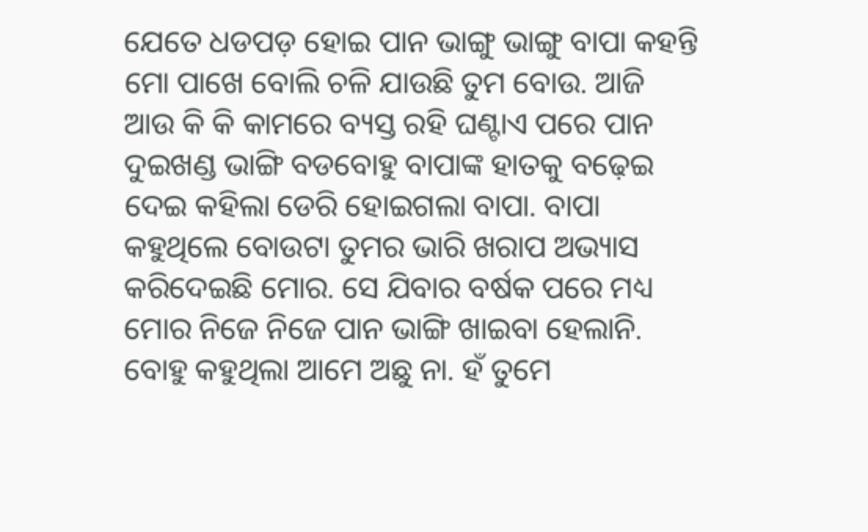ଯେତେ ଧଡପଡ଼ ହୋଇ ପାନ ଭାଙ୍ଗୁ ଭାଙ୍ଗୁ ବାପା କହନ୍ତି ମୋ ପାଖେ ବୋଲି ଚଳି ଯାଉଛି ତୁମ ବୋଉ. ଆଜି ଆଉ କି କି କାମରେ ବ୍ୟସ୍ତ ରହି ଘଣ୍ଟାଏ ପରେ ପାନ ଦୁଇଖଣ୍ଡ ଭାଙ୍ଗି ବଡବୋହୁ ବାପାଙ୍କ ହାତକୁ ବଢ଼େଇ ଦେଇ କହିଲା ଡେରି ହୋଇଗଲା ବାପା. ବାପା କହୁଥିଲେ ବୋଉଟା ତୁମର ଭାରି ଖରାପ ଅଭ୍ୟାସ କରିଦେଇଛି ମୋର. ସେ ଯିବାର ବର୍ଷକ ପରେ ମଧ୍ୟ ମୋର ନିଜେ ନିଜେ ପାନ ଭାଙ୍ଗି ଖାଇବା ହେଲାନି. ବୋହୁ କହୁଥିଲା ଆମେ ଅଛୁ ନା. ହଁ ତୁମେ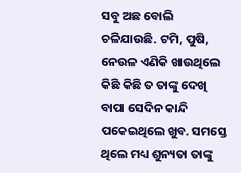ସବୁ ଅଛ ବୋଲି ଚଳିଯାଉଛି. ଟମି, ପୁଷି, ନେଉଳ ଏଣିକି ଖାଉଥିଲେ କିଛି କିଛି ତ ତାଙ୍କୁ ଦେଖି ବାପା ସେଦିନ କାନ୍ଦି ପକେଇଥିଲେ ଖୁବ. ସମସ୍ତେ ଥିଲେ ମଧ୍ୟ ଶୁନ୍ୟତା ତାଙ୍କୁ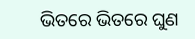ଭିତରେ ଭିତରେ ଘୁଣ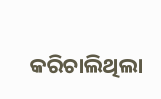କରିଚାଲିଥିଲା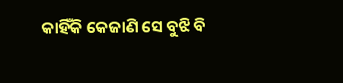କାହିଁକି କେଜାଣି ସେ ବୁଝି ବି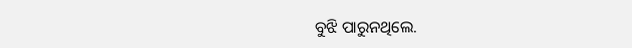ବୁଝି ପାରୁନଥିଲେ.